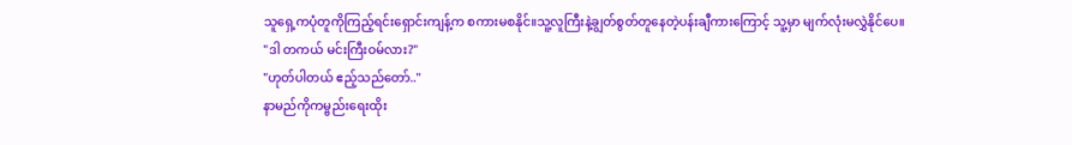သူရှေ့ကပုံတူကိုကြည့်ရင်းရှောင်းကျန့်က စကားမစနိုင်။သူ့လူကြီးနဲ့ချွတ်စွတ်တူနေတဲ့ပန်းချီကားကြောင့် သူ့မှာ မျက်လုံးမလွှဲနိုင်ပေ။
"ဒါ တကယ် မင်းကြီးဝမ်လား?"
"ဟုတ်ပါတယ် ဧည့်သည်တော်.."
နာမည်ကိုကမ္ဗည်းရေးထိုး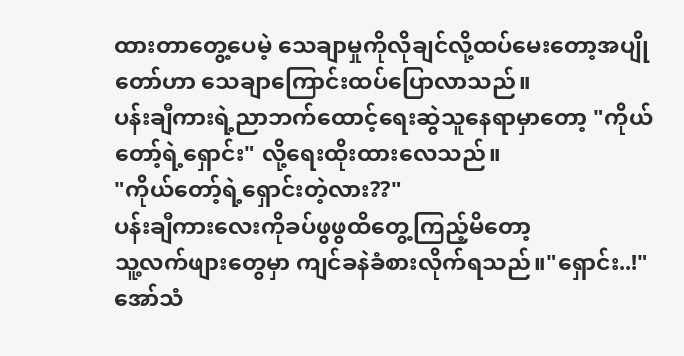ထားတာတွေ့ပေမဲ့ သေချာမှုကိုလိုချင်လို့ထပ်မေးတော့အပျိုတော်ဟာ သေချာကြောင်းထပ်ပြောလာသည်။
ပန်းချီကားရဲ့ညာဘက်ထောင့်ရေးဆွဲသူနေရာမှာတော့ "ကိုယ်တော့်ရဲ့ရှောင်း" လို့ရေးထိုးထားလေသည်။
"ကိုယ်တော့်ရဲ့ရှောင်းတဲ့လား??"
ပန်းချီကားလေးကိုခပ်ဖွဖွထိတွေ့ကြည့်မိတော့
သူ့လက်ဖျားတွေမှာ ကျင်ခနဲခံစားလိုက်ရသည်။"ရှောင်း..!"
အော်သံ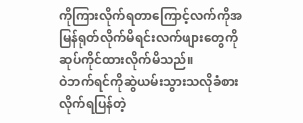ကိုကြားလိုက်ရတာကြောင့်လက်ကိုအမြန်ရုတ်လိုက်မိရင်းလက်ဖျားတွေကိုဆုပ်ကိုင်ထားလိုက်မိသည်။
ဝဲဘက်ရင်ကိုဆွဲယမ်းသွားသလိုခံစားလိုက်ရပြန်တဲ့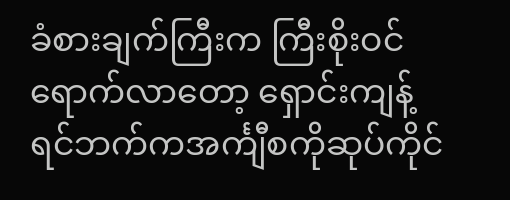ခံစားချက်ကြီးက ကြီးစိုးဝင်ရောက်လာတော့ ရှောင်းကျန့် ရင်ဘက်ကအင်္ကျီစကိုဆုပ်ကိုင်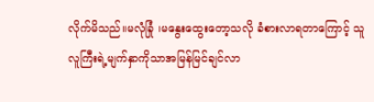လိုက်မိသည်။မလုံခြုံ ၊မနွေးထွေးတော့သလို ခံစားလာရတာကြောင့် သူလူကြီးရဲ့မျက်နှာကိုသာအမြန်မြင်ချင်လာ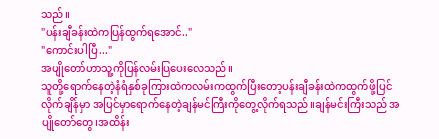သည်။
"ပန်းချီခန်းထဲကပြန်ထွက်ရအောင်.."
"ကောင်းပါပြီ..."
အပျိုတော်ဟာသူ့ကိုပြန်လမ်းပြပေးလေသည်။
သူတို့ရောက်နေတဲ့နံရံနှစ်ခုကြားထဲကလမ်းကထွက်ပြီးတော့ပန်းချီခန်းထဲကထွက်ဖို့ပြင်လိုက်ချိန်မှာ အပြင်မှာရောက်နေတဲ့ချန်မင်ကြီးကိုတွေ့လိုက်ရသည်။ချန်မင်းကြီးသည် အပျိုတော်တွေ၊အထိန်း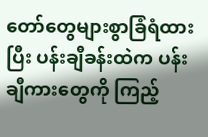တော်တွေများစွာခြံရံထားပြီး ပန်းချီခန်းထဲက ပန်းချီကားတွေကို ကြည့်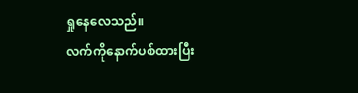ရှုနေလေသည်။
လက်ကိုနောက်ပစ်ထားပြီး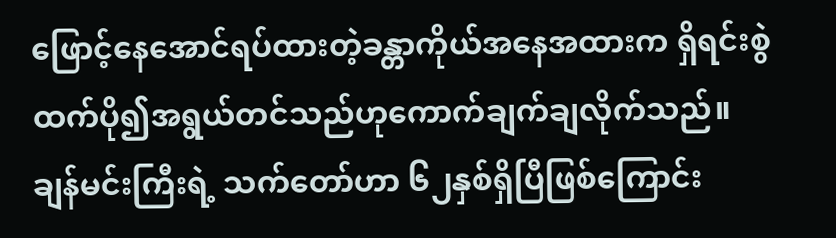ဖြောင့်နေအောင်ရပ်ထားတဲ့ခန္တာကိုယ်အနေအထားက ရှိရင်းစွဲထက်ပို၍အရွယ်တင်သည်ဟုကောက်ချက်ချလိုက်သည်။
ချန်မင်းကြီးရဲ့ သက်တော်ဟာ ၆၂နှစ်ရှိပြီဖြစ်ကြောင်း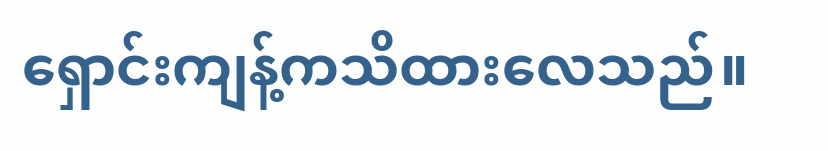ရှောင်းကျန့်ကသိထားလေသည်။